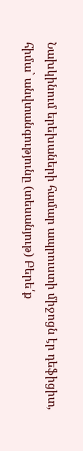Նախկինում երեխաների համար ապրուստի միջոցն էր դեֆիցիտ, հիմա` անվտանգությունը (տեսանյութ) Բերե՛ք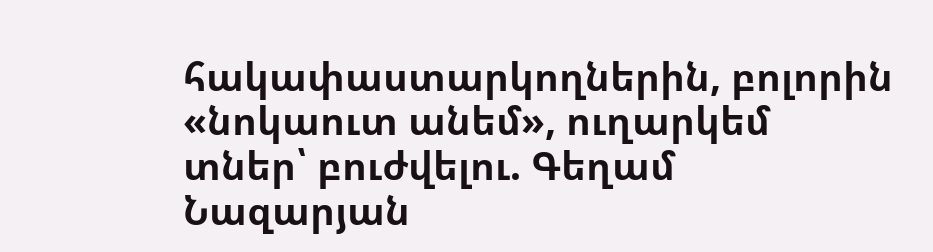հակափաստարկողներին, բոլորին «նոկաուտ անեմ», ուղարկեմ տներ՝ բուժվելու. Գեղամ Նազարյան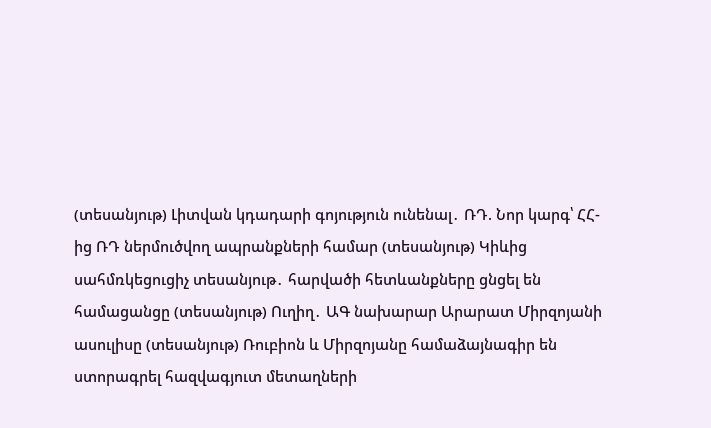(տեսանյութ) Լիտվան կդադարի գոյություն ունենալ․ ՌԴ. Նոր կարգ՝ ՀՀ-ից ՌԴ ներմուծվող ապրանքների համար (տեսանյութ) Կիևից սահմռկեցուցիչ տեսանյութ․ հարվածի հետևանքները ցնցել են համացանցը (տեսանյութ) Ուղիղ․ ԱԳ նախարար Արարատ Միրզոյանի ասուլիսը (տեսանյութ) Ռուբիոն և Միրզոյանը համաձայնագիր են ստորագրել հազվագյուտ մետաղների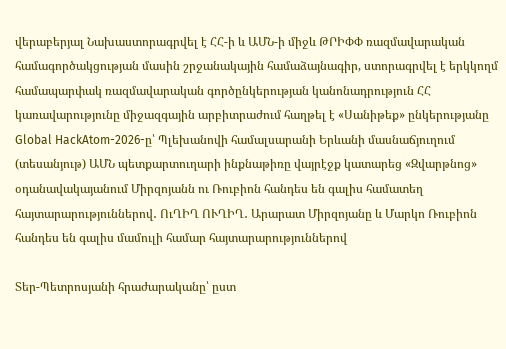վերաբերյալ Նախաստորագրվել է ՀՀ-ի և ԱՄՆ-ի միջև ԹՐԻՓՓ ռազմավարական համագործակցության մասին շրջանակային համաձայնագիր, ստորագրվել է երկկողմ համապարփակ ռազմավարական գործընկերության կանոնադրություն ՀՀ կառավարությունը միջազգային արբիտրաժում հաղթել է «Սանիթեք» ընկերությանը Global HackAtom-2026-ը՝ Պլեխանովի համալսարանի Երևանի մասնաճյուղում (տեսանյութ) ԱՄՆ պետքարտուղարի ինքնաթիռը վայրէջք կատարեց «Զվարթնոց» օդանավակայանում Միրզոյանն ու Ռուբիոն հանդես են գալիս համատեղ հայտարարություններով․ ՈւՂԻՂ ՈՒՂԻՂ․ Արարատ Միրզոյանը և Մարկո Ռուբիոն հանդես են գալիս մամուլի համար հայտարարություններով

Տեր-Պետրոսյանի հրաժարականը՝ ըստ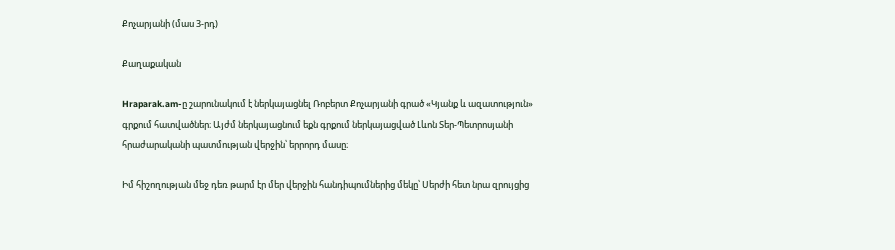Քոչարյանի (մաս 3-րդ)

Քաղաքական

Hraparak.am-ը շարունակում է ներկայացնել Ռոբերտ Քոչարյանի գրած «Կյանք և ազատություն» գրքում հատվածներ։ Այժմ ներկայացնում եքն գրքում ներկայացված Լևոն Տեր-Պետրոսյանի հրաժարականի պատմության վերջին՝ երրորդ մասը։

Իմ հիշողության մեջ դեռ թարմ էր մեր վերջին հանդիպումներից մեկը՝ Սերժի հետ նրա զրույցից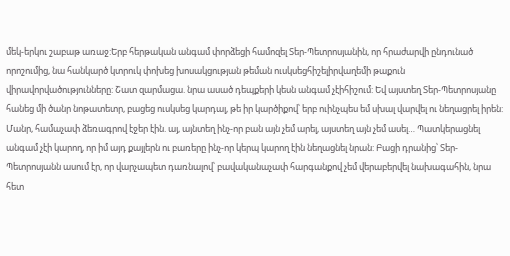մեկ-երկու շաբաթ առաջ:Երբ հերթական անգամ փորձեցի համոզել Տեր-Պետրոսյանին, որ հրաժարվի ընդունած որոշումից, նա հանկարծ կտրուկ փոխեց խոսակցության թեման ուսկսեցհիշելիրվաղեմի թաքուն վիրավորվածությունները: Շատ զարմացա. նրա ասած դեպքերի կեսն անգամ չէիհիշում: Եվ այստեղ Տեր-Պետրոսյանը հանեց մի ծանր նոթատետր, բացեց ուսկսեց կարդալ, թե իր կարծիքով՝ երբ ուինչպես եմ սխալ վարվել ու նեղացրել իրեն: Մանր, համաչափ ձեռագրով էջեր էին. այ, այնտեղ ինչ-որ բան այն չեմ արել, այստեղ այն չեմ ասել… Պատկերացնել անգամ չէի կարող, որ իմ այդ քայլերն ու բառերը ինչ-որ կերպ կարող էին նեղացնել նրան: Բացի դրանից՝ Տեր-Պետրոսյանն ասում էր, որ վարչապետ դառնալով՝ բավականաչափ հարգանքով չեմ վերաբերվել նախագահին, նրա հետ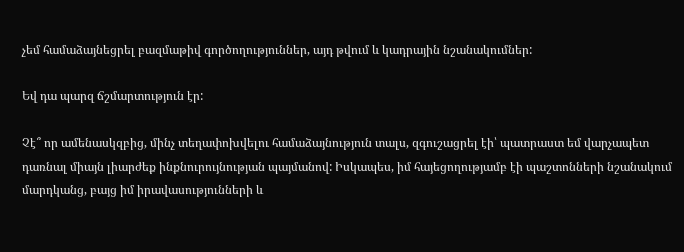չեմ համաձայնեցրել բազմաթիվ գործողություններ, այդ թվում և կադրային նշանակումներ:

Եվ դա պարզ ճշմարտություն էր:

Չէ՞ որ ամենասկզբից, մինչ տեղափոխվելու համաձայնություն տալս, զգուշացրել էի՝ պատրաստ եմ վարչապետ դառնալ միայն լիարժեք ինքնուրույնության պայմանով: Իսկապես, իմ հայեցողությամբ էի պաշտոնների նշանակում մարդկանց, բայց իմ իրավասությունների և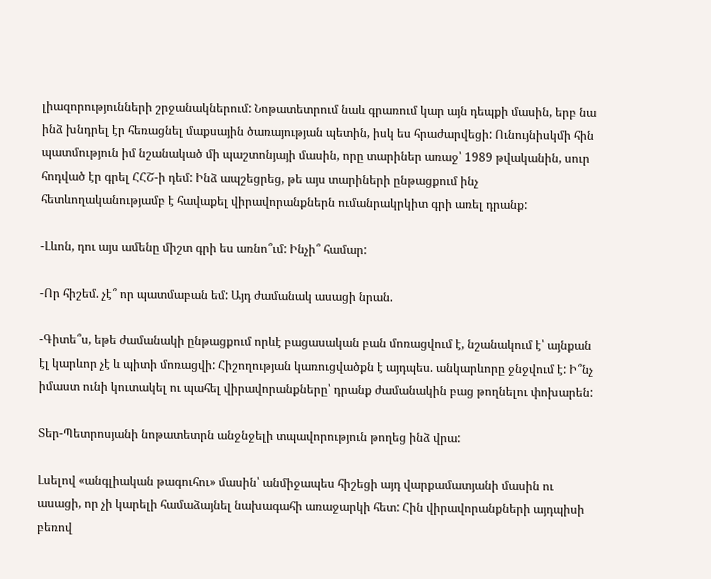լիազորությունների շրջանակներում: Նոթատետրում նաև գրառում կար այն դեպքի մասին, երբ նա ինձ խնդրել էր հեռացնել մաքսային ծառայության պետին, իսկ ես հրաժարվեցի: Ունույնիսկմի հին պատմություն իմ նշանակած մի պաշտոնյայի մասին, որը տարիներ առաջ՝ 1989 թվականին, սուր հոդված էր գրել ՀՀՇ-ի դեմ: Ինձ ապշեցրեց, թե այս տարիների ընթացքում ինչ հետևողականությամբ է հավաքել վիրավորանքներն ումանրակրկիտ գրի առել դրանք:

-Լևոն, դու այս ամենը միշտ գրի ես առնո՞ւմ: Ինչի՞ համար:

-Որ հիշեմ. չէ՞ որ պատմաբան եմ: Այդ ժամանակ ասացի նրան.

-Գիտե՞ս, եթե ժամանակի ընթացքում որևէ բացասական բան մոռացվում է, նշանակում է՝ այնքան էլ կարևոր չէ և պիտի մոռացվի: Հիշողության կառուցվածքն է այդպես. անկարևորը ջնջվում է: Ի՞նչ իմաստ ունի կուտակել ու պահել վիրավորանքները՝ դրանք ժամանակին բաց թողնելու փոխարեն:

Տեր-Պետրոսյանի նոթատետրն անջնջելի տպավորություն թողեց ինձ վրա:

Լսելով «անգլիական թագուհու» մասին՝ անմիջապես հիշեցի այդ վարքամատյանի մասին ու ասացի, որ չի կարելի համաձայնել նախագահի առաջարկի հետ: Հին վիրավորանքների այդպիսի բեռով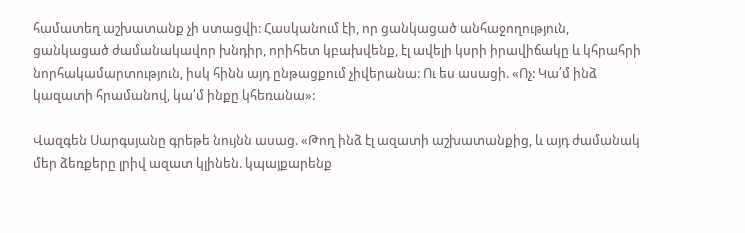համատեղ աշխատանք չի ստացվի: Հասկանում էի, որ ցանկացած անհաջողություն, ցանկացած ժամանակավոր խնդիր, որիհետ կբախվենք, էլ ավելի կսրի իրավիճակը և կհրահրի նորհակամարտություն, իսկ հինն այդ ընթացքում չիվերանա: Ու ես ասացի. «Ոչ: Կա՛մ ինձ կազատի հրամանով, կա՛մ ինքը կհեռանա»:

Վազգեն Սարգսյանը գրեթե նույնն ասաց. «Թող ինձ էլ ազատի աշխատանքից, և այդ ժամանակ մեր ձեռքերը լրիվ ազատ կլինեն. կպայքարենք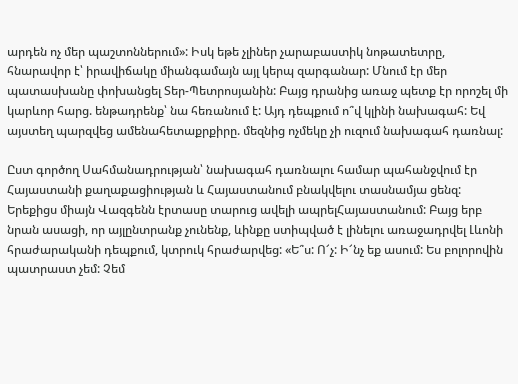արդեն ոչ մեր պաշտոններում»: Իսկ եթե չլիներ չարաբաստիկ նոթատետրը, հնարավոր է՝ իրավիճակը միանգամայն այլ կերպ զարգանար: Մնում էր մեր պատասխանը փոխանցել Տեր-Պետրոսյանին: Բայց դրանից առաջ պետք էր որոշել մի կարևոր հարց. ենթադրենք՝ նա հեռանում է: Այդ դեպքում ո՞վ կլինի նախագահ: Եվ այստեղ պարզվեց ամենահետաքրքիրը. մեզնից ոչմեկը չի ուզում նախագահ դառնալ:

Ըստ գործող Սահմանադրության՝ նախագահ դառնալու համար պահանջվում էր Հայաստանի քաղաքացիության և Հայաստանում բնակվելու տասնամյա ցենզ: Երեքիցս միայն Վազգենն էրտասը տարուց ավելի ապրելՀայաստանում: Բայց երբ նրան ասացի, որ այլընտրանք չունենք, ևինքը ստիպված է լինելու առաջադրվել Լևոնի հրաժարականի դեպքում, կտրուկ հրաժարվեց: «Ե՞ս: Ո՜չ: Ի՜նչ եք ասում: Ես բոլորովին պատրաստ չեմ: Չեմ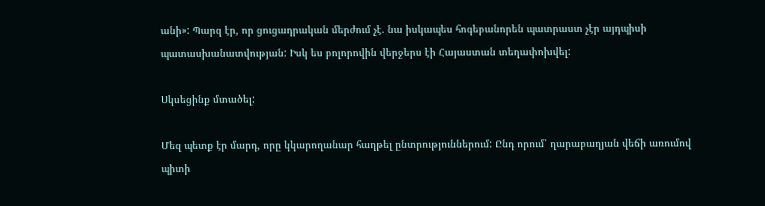անի»: Պարզ էր, որ ցուցադրական մերժում չէ. նա իսկապես հոգեբանորեն պատրաստ չէր այդպիսի պատասխանատվության: Իսկ ես բոլորովին վերջերս էի Հայաստան տեղափոխվել:

Սկսեցինք մտածել:

Մեզ պետք էր մարդ, որը կկարողանար հաղթել ընտրություններում: Ընդ որում՝ ղարաբաղյան վեճի առումով պիտի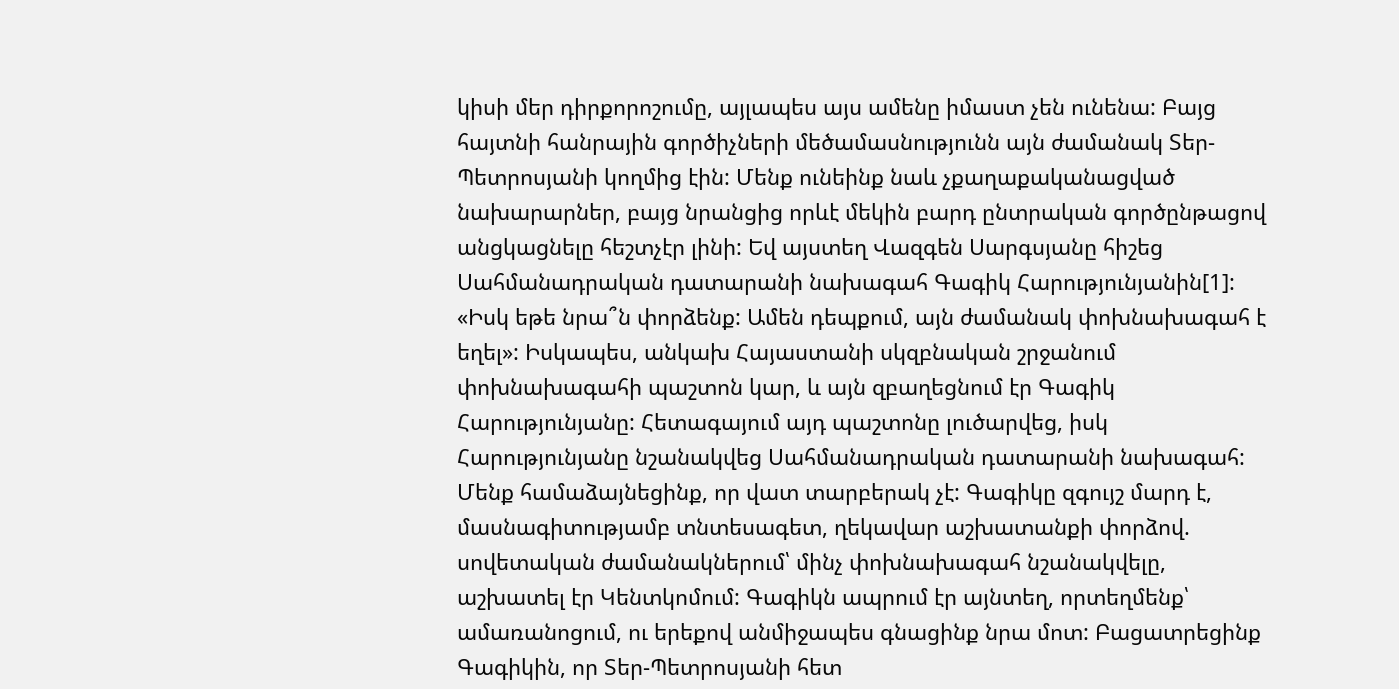կիսի մեր դիրքորոշումը, այլապես այս ամենը իմաստ չեն ունենա: Բայց հայտնի հանրային գործիչների մեծամասնությունն այն ժամանակ Տեր-Պետրոսյանի կողմից էին: Մենք ունեինք նաև չքաղաքականացված նախարարներ, բայց նրանցից որևէ մեկին բարդ ընտրական գործընթացով անցկացնելը հեշտչէր լինի: Եվ այստեղ Վազգեն Սարգսյանը հիշեց Սահմանադրական դատարանի նախագահ Գագիկ Հարությունյանին[1]: «Իսկ եթե նրա՞ն փորձենք: Ամեն դեպքում, այն ժամանակ փոխնախագահ է եղել»: Իսկապես, անկախ Հայաստանի սկզբնական շրջանում փոխնախագահի պաշտոն կար, և այն զբաղեցնում էր Գագիկ Հարությունյանը: Հետագայում այդ պաշտոնը լուծարվեց, իսկ Հարությունյանը նշանակվեց Սահմանադրական դատարանի նախագահ: Մենք համաձայնեցինք, որ վատ տարբերակ չէ: Գագիկը զգույշ մարդ է, մասնագիտությամբ տնտեսագետ, ղեկավար աշխատանքի փորձով. սովետական ժամանակներում՝ մինչ փոխնախագահ նշանակվելը, աշխատել էր Կենտկոմում: Գագիկն ապրում էր այնտեղ, որտեղմենք՝ ամառանոցում, ու երեքով անմիջապես գնացինք նրա մոտ: Բացատրեցինք Գագիկին, որ Տեր-Պետրոսյանի հետ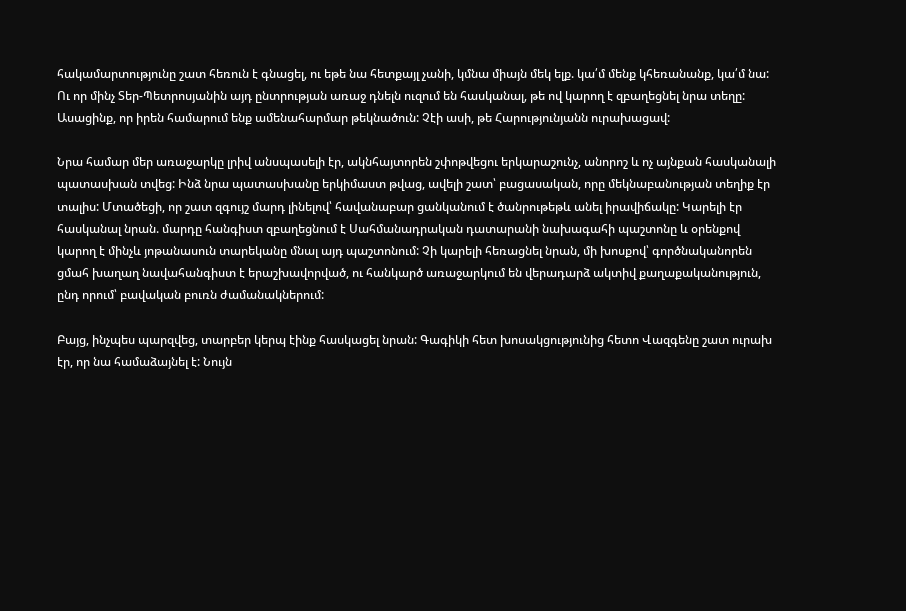հակամարտությունը շատ հեռուն է գնացել, ու եթե նա հետքայլ չանի, կմնա միայն մեկ ելք. կա՛մ մենք կհեռանանք, կա՛մ նա: Ու որ մինչ Տեր-Պետրոսյանին այդ ընտրության առաջ դնելն ուզում են հասկանալ, թե ով կարող է զբաղեցնել նրա տեղը: Ասացինք, որ իրեն համարում ենք ամենահարմար թեկնածուն: Չէի ասի, թե Հարությունյանն ուրախացավ:

Նրա համար մեր առաջարկը լրիվ անսպասելի էր, ակնհայտորեն շփոթվեցու երկարաշունչ, անորոշ և ոչ այնքան հասկանալի պատասխան տվեց: Ինձ նրա պատասխանը երկիմաստ թվաց, ավելի շատ՝ բացասական, որը մեկնաբանության տեղիք էր տալիս: Մտածեցի, որ շատ զգույշ մարդ լինելով՝ հավանաբար ցանկանում է ծանրութեթև անել իրավիճակը: Կարելի էր հասկանալ նրան. մարդը հանգիստ զբաղեցնում է Սահմանադրական դատարանի նախագահի պաշտոնը և օրենքով կարող է մինչև յոթանասուն տարեկանը մնալ այդ պաշտոնում: Չի կարելի հեռացնել նրան, մի խոսքով՝ գործնականորեն ցմահ խաղաղ նավահանգիստ է երաշխավորված, ու հանկարծ առաջարկում են վերադարձ ակտիվ քաղաքականություն, ընդ որում՝ բավական բուռն ժամանակներում:

Բայց, ինչպես պարզվեց, տարբեր կերպ էինք հասկացել նրան: Գագիկի հետ խոսակցությունից հետո Վազգենը շատ ուրախ էր, որ նա համաձայնել է: Նույն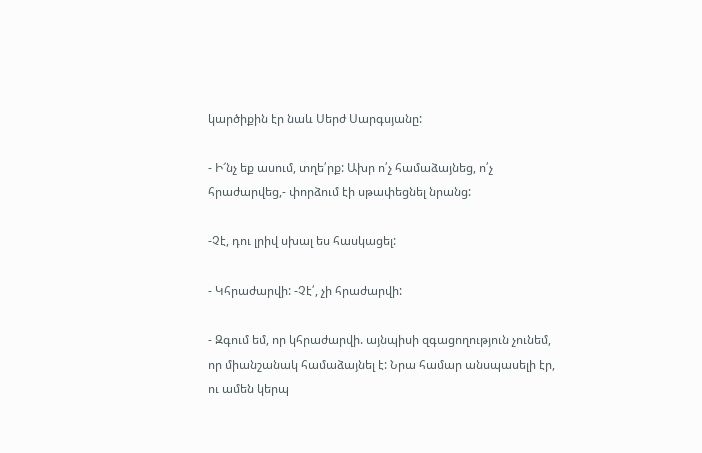կարծիքին էր նաև Սերժ Սարգսյանը:

- Ի՜նչ եք ասում, տղե՛րք: Ախր ո՛չ համաձայնեց, ո՛չ հրաժարվեց,- փորձում էի սթափեցնել նրանց:

-Չէ, դու լրիվ սխալ ես հասկացել:

- Կհրաժարվի: -Չէ՛, չի հրաժարվի:

- Զգում եմ, որ կհրաժարվի. այնպիսի զգացողություն չունեմ, որ միանշանակ համաձայնել է: Նրա համար անսպասելի էր, ու ամեն կերպ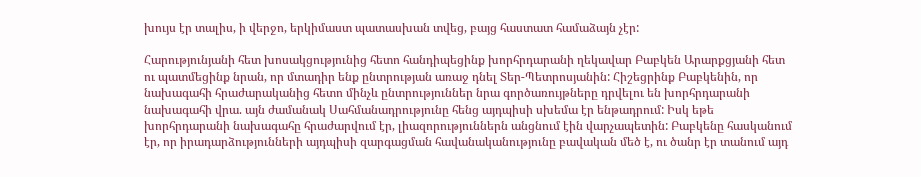խույս էր տալիս, ի վերջո, երկիմաստ պատասխան տվեց, բայց հաստատ համաձայն չէր:

Հարությունյանի հետ խոսակցությունից հետո հանդիպեցինք խորհրդարանի ղեկավար Բաբկեն Արարքցյանի հետ ու պատմեցինք նրան, որ մտադիր ենք ընտրության առաջ դնել Տեր-Պետրոսյանին: Հիշեցրինք Բաբկենին, որ նախագահի հրաժարականից հետո մինչև ընտրություններ նրա գործառույթները դրվելու են խորհրդարանի նախագահի վրա. այն ժամանակ Սահմանադրությունը հենց այդպիսի սխեմա էր ենթադրում: Իսկ եթե խորհրդարանի նախագահը հրաժարվում էր, լիազորություններն անցնում էին վարչապետին: Բաբկենը հասկանում էր, որ իրադարձությունների այդպիսի զարգացման հավանականությունը բավական մեծ է, ու ծանր էր տանում այդ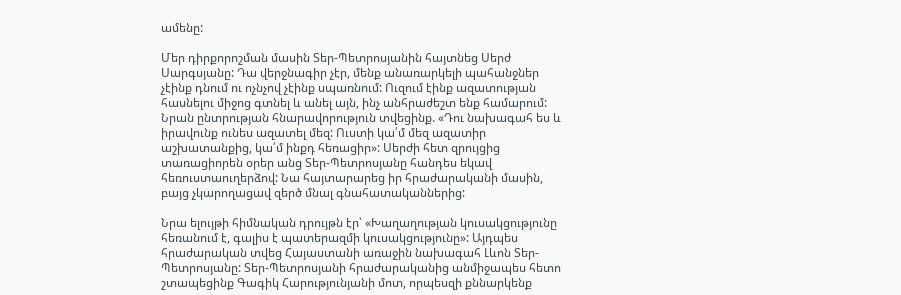ամենը:

Մեր դիրքորոշման մասին Տեր-Պետրոսյանին հայտնեց Սերժ Սարգսյանը: Դա վերջնագիր չէր, մենք անառարկելի պահանջներ չէինք դնում ու ոչնչով չէինք սպառնում: Ուզում էինք ազատության հասնելու միջոց գտնել և անել այն, ինչ անհրաժեշտ ենք համարում: Նրան ընտրության հնարավորություն տվեցինք. «Դու նախագահ ես և իրավունք ունես ազատել մեզ: Ուստի կա՛մ մեզ ազատիր աշխատանքից, կա՛մ ինքդ հեռացիր»: Սերժի հետ զրույցից տառացիորեն օրեր անց Տեր-Պետրոսյանը հանդես եկավ հեռուստաուղերձով: Նա հայտարարեց իր հրաժարականի մասին, բայց չկարողացավ զերծ մնալ գնահատականներից:

Նրա ելույթի հիմնական դրույթն էր՝ «Խաղաղության կուսակցությունը հեռանում է, գալիս է պատերազմի կուսակցությունը»: Այդպես հրաժարական տվեց Հայաստանի առաջին նախագահ Լևոն Տեր-Պետրոսյանը: Տեր-Պետրոսյանի հրաժարականից անմիջապես հետո շտապեցինք Գագիկ Հարությունյանի մոտ, որպեսզի քննարկենք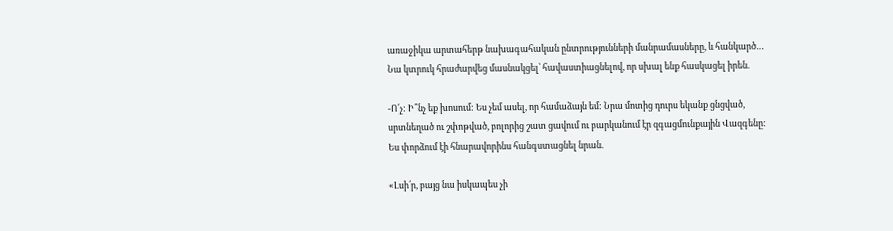առաջիկա արտահերթ նախագահական ընտրությունների մանրամասները, և հանկարծ… Նա կտրուկ հրաժարվեց մասնակցել՝ հավաստիացնելով, որ սխալ ենք հասկացել իրեն.

-Ո՜չ: Ի՞նչ եք խոսում: Ես չեմ ասել, որ համաձայն եմ: Նրա մոտից դուրս եկանք ցնցված, սրտնեղած ու շփոթված, բոլորից շատ ցավում ու բարկանում էր զգացմունքային Վազգենը: Ես փորձում էի հնարավորինս հանգստացնել նրան.

«Լսի՛ր, բայց նա իսկապես չի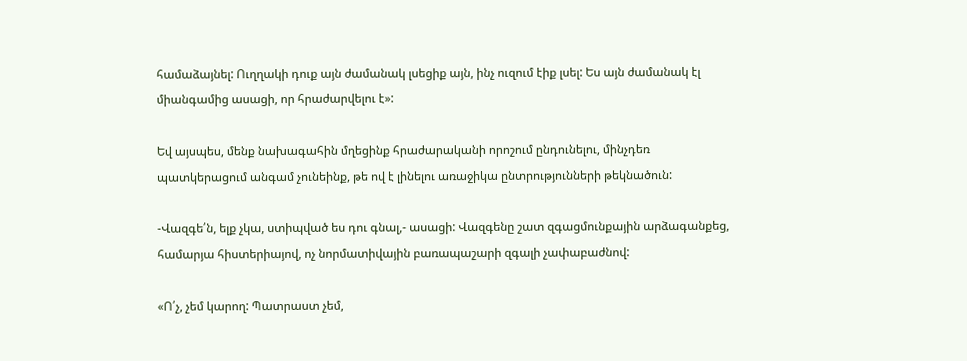համաձայնել: Ուղղակի դուք այն ժամանակ լսեցիք այն, ինչ ուզում էիք լսել: Ես այն ժամանակ էլ միանգամից ասացի, որ հրաժարվելու է»:

Եվ այսպես, մենք նախագահին մղեցինք հրաժարականի որոշում ընդունելու, մինչդեռ պատկերացում անգամ չունեինք, թե ով է լինելու առաջիկա ընտրությունների թեկնածուն:

-Վազգե՛ն, ելք չկա, ստիպված ես դու գնալ,- ասացի: Վազգենը շատ զգացմունքային արձագանքեց, համարյա հիստերիայով, ոչ նորմատիվային բառապաշարի զգալի չափաբաժնով:

«Ո՛չ, չեմ կարող: Պատրաստ չեմ,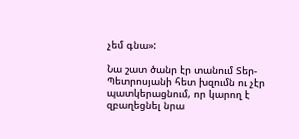չեմ գնա»:

Նա շատ ծանր էր տանում Տեր-Պետրոսյանի հետ խզումն ու չէր պատկերացնում, որ կարող է զբաղեցնել նրա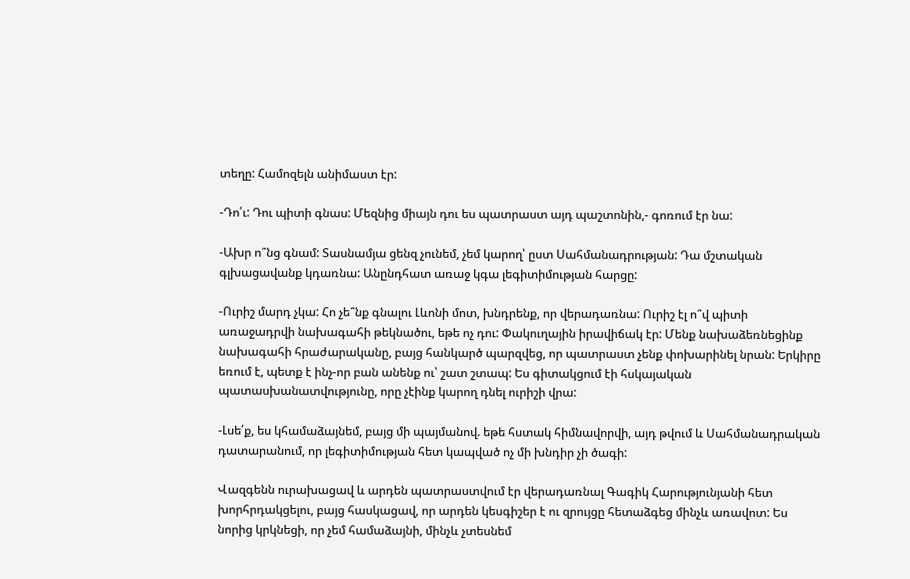տեղը: Համոզելն անիմաստ էր:

-Դո՛ւ: Դու պիտի գնաս: Մեզնից միայն դու ես պատրաստ այդ պաշտոնին,- գոռում էր նա:

-Ախր ո՞նց գնամ: Տասնամյա ցենզ չունեմ, չեմ կարող՝ ըստ Սահմանադրության: Դա մշտական գլխացավանք կդառնա: Անընդհատ առաջ կգա լեգիտիմության հարցը:

-Ուրիշ մարդ չկա: Հո չե՞նք գնալու Լևոնի մոտ, խնդրենք, որ վերադառնա: Ուրիշ էլ ո՞վ պիտի առաջադրվի նախագահի թեկնածու, եթե ոչ դու: Փակուղային իրավիճակ էր: Մենք նախաձեռնեցինք նախագահի հրաժարականը, բայց հանկարծ պարզվեց, որ պատրաստ չենք փոխարինել նրան: Երկիրը եռում է, պետք է ինչ-որ բան անենք ու՝ շատ շտապ: Ես գիտակցում էի հսկայական պատասխանատվությունը, որը չէինք կարող դնել ուրիշի վրա:

-Լսե՛ք, ես կհամաձայնեմ, բայց մի պայմանով. եթե հստակ հիմնավորվի, այդ թվում և Սահմանադրական դատարանում, որ լեգիտիմության հետ կապված ոչ մի խնդիր չի ծագի:

Վազգենն ուրախացավ և արդեն պատրաստվում էր վերադառնալ Գագիկ Հարությունյանի հետ խորհրդակցելու, բայց հասկացավ, որ արդեն կեսգիշեր է ու զրույցը հետաձգեց մինչև առավոտ: Ես նորից կրկնեցի, որ չեմ համաձայնի, մինչև չտեսնեմ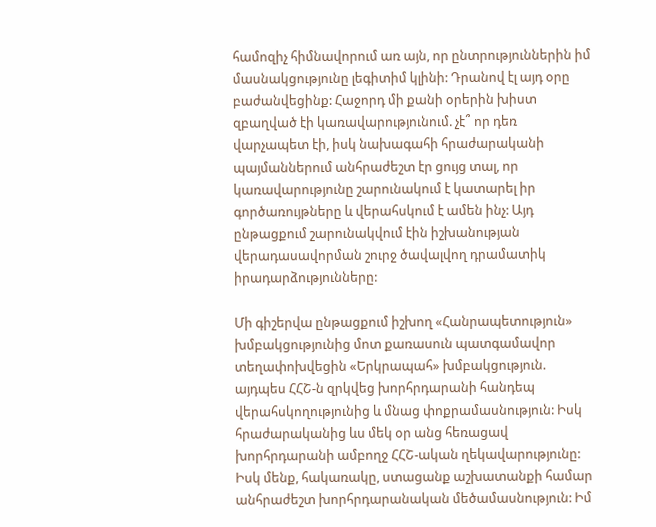համոզիչ հիմնավորում առ այն, որ ընտրություններին իմ մասնակցությունը լեգիտիմ կլինի: Դրանով էլ այդ օրը բաժանվեցինք: Հաջորդ մի քանի օրերին խիստ զբաղված էի կառավարությունում. չէ՞ որ դեռ վարչապետ էի, իսկ նախագահի հրաժարականի պայմաններում անհրաժեշտ էր ցույց տալ, որ կառավարությունը շարունակում է կատարել իր գործառույթները և վերահսկում է ամեն ինչ: Այդ ընթացքում շարունակվում էին իշխանության վերադասավորման շուրջ ծավալվող դրամատիկ իրադարձությունները:

Մի գիշերվա ընթացքում իշխող «Հանրապետություն» խմբակցությունից մոտ քառասուն պատգամավոր տեղափոխվեցին «Երկրապահ» խմբակցություն. այդպես ՀՀՇ-ն զրկվեց խորհրդարանի հանդեպ վերահսկողությունից և մնաց փոքրամասնություն: Իսկ հրաժարականից ևս մեկ օր անց հեռացավ խորհրդարանի ամբողջ ՀՀՇ-ական ղեկավարությունը: Իսկ մենք, հակառակը, ստացանք աշխատանքի համար անհրաժեշտ խորհրդարանական մեծամասնություն: Իմ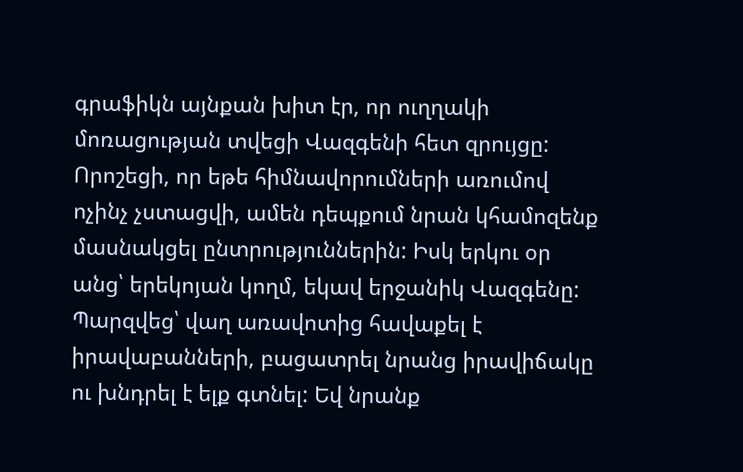գրաֆիկն այնքան խիտ էր, որ ուղղակի մոռացության տվեցի Վազգենի հետ զրույցը: Որոշեցի, որ եթե հիմնավորումների առումով ոչինչ չստացվի, ամեն դեպքում նրան կհամոզենք մասնակցել ընտրություններին: Իսկ երկու օր անց՝ երեկոյան կողմ, եկավ երջանիկ Վազգենը: Պարզվեց՝ վաղ առավոտից հավաքել է իրավաբանների, բացատրել նրանց իրավիճակը ու խնդրել է ելք գտնել: Եվ նրանք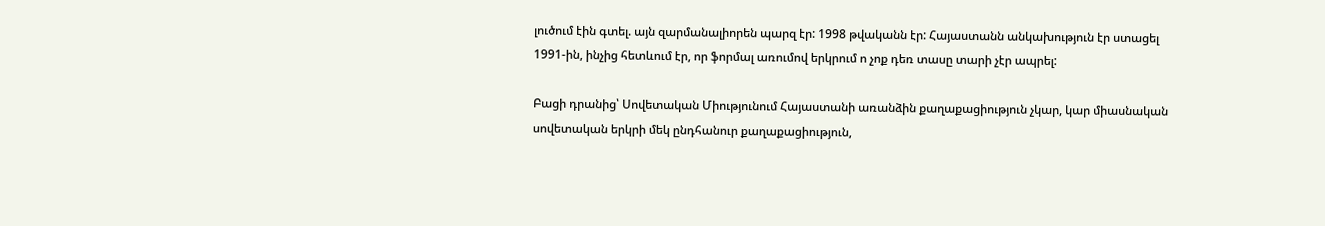լուծում էին գտել. այն զարմանալիորեն պարզ էր: 1998 թվականն էր: Հայաստանն անկախություն էր ստացել 1991-ին, ինչից հետևում էր, որ ֆորմալ առումով երկրում ո չոք դեռ տասը տարի չէր ապրել:

Բացի դրանից՝ Սովետական Միությունում Հայաստանի առանձին քաղաքացիություն չկար, կար միասնական սովետական երկրի մեկ ընդհանուր քաղաքացիություն,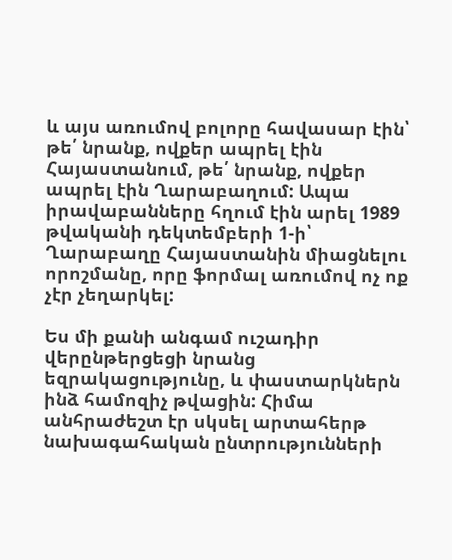և այս առումով բոլորը հավասար էին՝ թե՛ նրանք, ովքեր ապրել էին Հայաստանում, թե՛ նրանք, ովքեր ապրել էին Ղարաբաղում: Ապա իրավաբանները հղում էին արել 1989 թվականի դեկտեմբերի 1-ի՝ Ղարաբաղը Հայաստանին միացնելու որոշմանը, որը ֆորմալ առումով ոչ ոք չէր չեղարկել:

Ես մի քանի անգամ ուշադիր վերընթերցեցի նրանց եզրակացությունը, և փաստարկներն ինձ համոզիչ թվացին: Հիմա անհրաժեշտ էր սկսել արտահերթ նախագահական ընտրությունների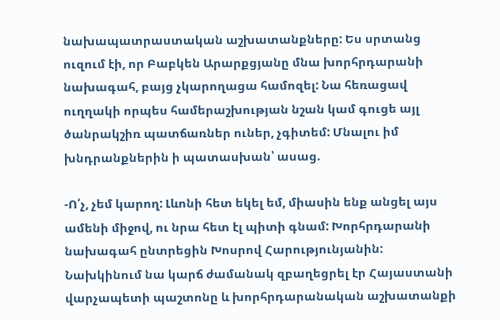նախապատրաստական աշխատանքները: Ես սրտանց ուզում էի, որ Բաբկեն Արարքցյանը մնա խորհրդարանի նախագահ, բայց չկարողացա համոզել: Նա հեռացավ ուղղակի որպես համերաշխության նշան կամ գուցե այլ ծանրակշիռ պատճառներ ուներ, չգիտեմ: Մնալու իմ խնդրանքներին ի պատասխան՝ ասաց.

-Ո՛չ, չեմ կարող: Լևոնի հետ եկել եմ, միասին ենք անցել այս ամենի միջով, ու նրա հետ էլ պիտի գնամ: Խորհրդարանի նախագահ ընտրեցին Խոսրով Հարությունյանին: Նախկինում նա կարճ ժամանակ զբաղեցրել էր Հայաստանի վարչապետի պաշտոնը և խորհրդարանական աշխատանքի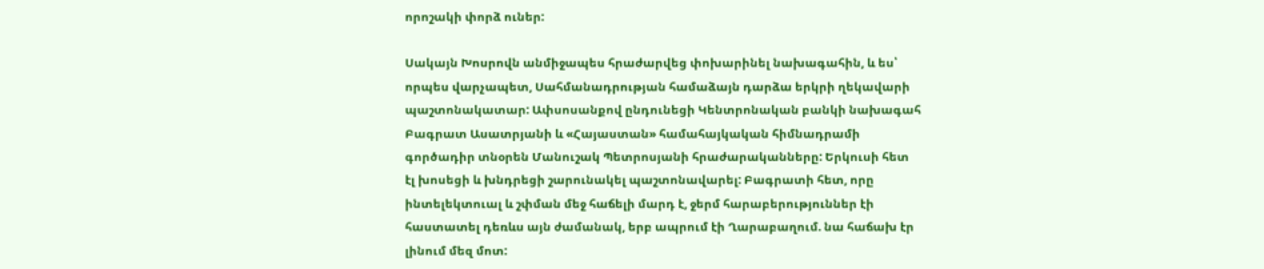որոշակի փորձ ուներ:

Սակայն Խոսրովն անմիջապես հրաժարվեց փոխարինել նախագահին, և ես՝ որպես վարչապետ, Սահմանադրության համաձայն դարձա երկրի ղեկավարի պաշտոնակատար: Ափսոսանքով ընդունեցի Կենտրոնական բանկի նախագահ Բագրատ Ասատրյանի և «Հայաստան» համահայկական հիմնադրամի գործադիր տնօրեն Մանուշակ Պետրոսյանի հրաժարականները: Երկուսի հետ էլ խոսեցի և խնդրեցի շարունակել պաշտոնավարել: Բագրատի հետ, որը ինտելեկտուալ և շփման մեջ հաճելի մարդ է, ջերմ հարաբերություններ էի հաստատել դեռևս այն ժամանակ, երբ ապրում էի Ղարաբաղում. նա հաճախ էր լինում մեզ մոտ: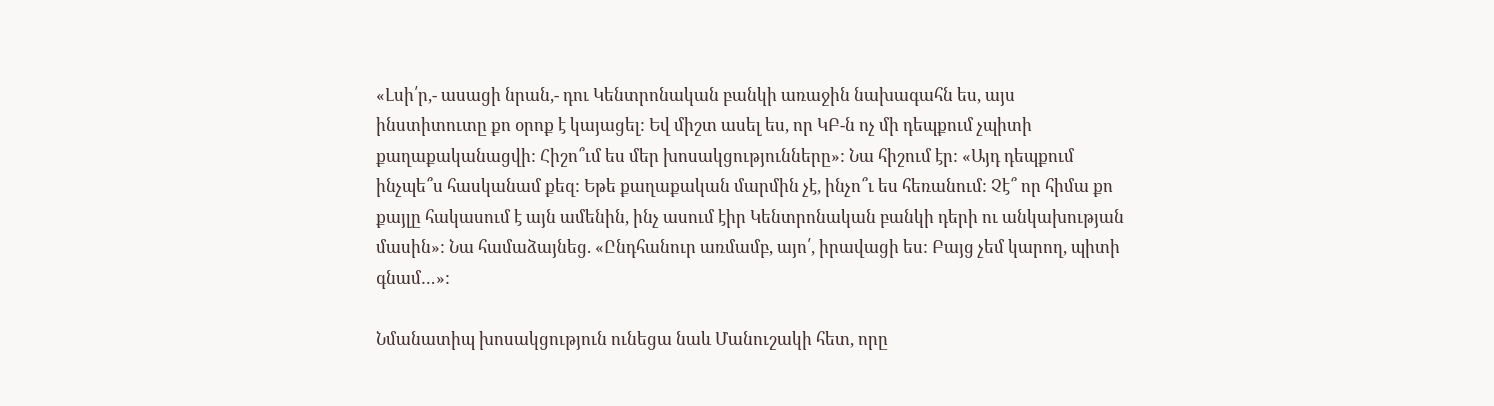«Լսի՛ր,- ասացի նրան,- դու Կենտրոնական բանկի առաջին նախագահն ես, այս ինստիտուտը քո օրոք է կայացել: Եվ միշտ ասել ես, որ ԿԲ-ն ոչ մի դեպքում չպիտի քաղաքականացվի: Հիշո՞ւմ ես մեր խոսակցությունները»: Նա հիշում էր: «Այդ դեպքում ինչպե՞ս հասկանամ քեզ: Եթե քաղաքական մարմին չէ, ինչո՞ւ ես հեռանում: Չէ՞ որ հիմա քո քայլը հակասում է այն ամենին, ինչ ասում էիր Կենտրոնական բանկի դերի ու անկախության մասին»: Նա համաձայնեց. «Ընդհանուր առմամբ, այո՛, իրավացի ես: Բայց չեմ կարող, պիտի գնամ…»:

Նմանատիպ խոսակցություն ունեցա նաև Մանուշակի հետ, որը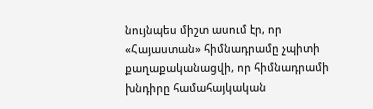նույնպես միշտ ասում էր, որ «Հայաստան» հիմնադրամը չպիտի քաղաքականացվի, որ հիմնադրամի խնդիրը համահայկական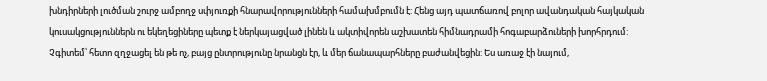խնդիրների լուծման շուրջ ամբողջ սփյուռքի հնարավորությունների համախմբումն է: Հենց այդ պատճառով բոլոր ավանդական հայկական կուսակցություններն ու եկեղեցիները պետք է ներկայացված լինեն և ակտիվորեն աշխատեն հիմնադրամի հոգաբարձուների խորհրդում: Չգիտեմ՝ հետո զղջացել են թե ոչ, բայց ընտրությունը նրանցն էր, և մեր ճանապարհները բաժանվեցին: Ես առաջ էի նայում,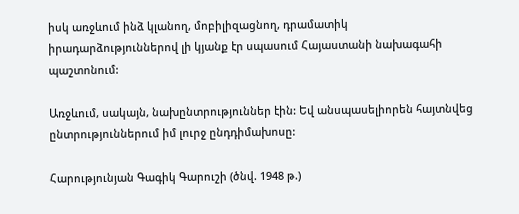իսկ առջևում ինձ կլանող, մոբիլիզացնող, դրամատիկ իրադարձություններով լի կյանք էր սպասում Հայաստանի նախագահի պաշտոնում:

Առջևում, սակայն, նախընտրություններ էին: Եվ անսպասելիորեն հայտնվեց ընտրություններում իմ լուրջ ընդդիմախոսը:

Հարությունյան Գագիկ Գարուշի (ծնվ. 1948 թ.)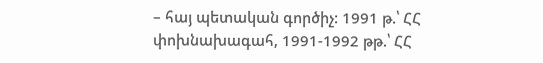– հայ պետական գործիչ: 1991 թ.՝ ՀՀ փոխնախագահ, 1991-1992 թթ.՝ ՀՀ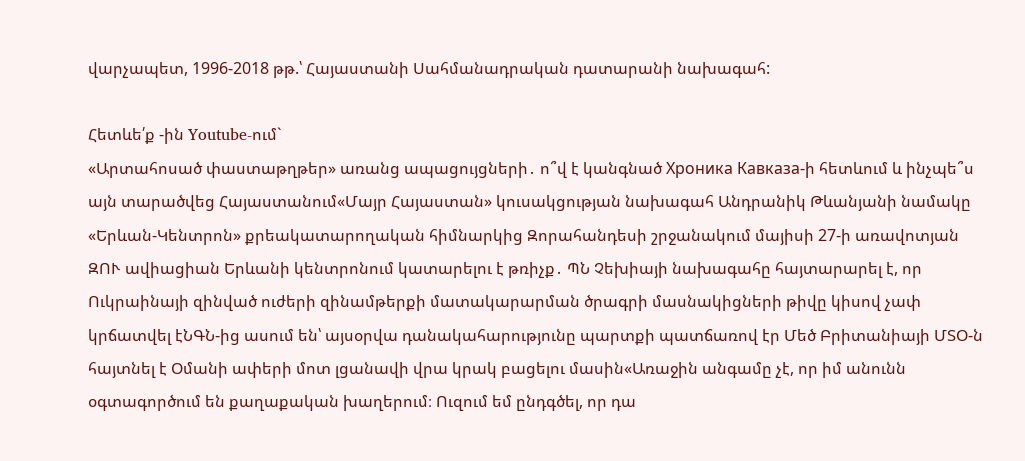վարչապետ, 1996-2018 թթ.՝ Հայաստանի Սահմանադրական դատարանի նախագահ:

Հետևե՛ք -ին Youtube-ում`
«Արտահոսած փաստաթղթեր» առանց ապացույցների․ ո՞վ է կանգնած Хроника Кавказа-ի հետևում և ինչպե՞ս այն տարածվեց Հայաստանում«Մայր Հայաստան» կուսակցության նախագահ Անդրանիկ Թևանյանի նամակը «Երևան-Կենտրոն» քրեակատարողական հիմնարկից Զորահանդեսի շրջանակում մայիսի 27-ի առավոտյան ԶՈՒ ավիացիան Երևանի կենտրոնում կատարելու է թռիչք․ ՊՆ Չեխիայի նախագահը հայտարարել է, որ Ուկրաինայի զինված ուժերի զինամթերքի մատակարարման ծրագրի մասնակիցների թիվը կիսով չափ կրճատվել էՆԳՆ-ից ասում են՝ այսօրվա դանակահարությունը պարտքի պատճառով էր Մեծ Բրիտանիայի ՄՏՕ-ն հայտնել է Օմանի ափերի մոտ լցանավի վրա կրակ բացելու մասին«Առաջին անգամը չէ, որ իմ անունն օգտագործում են քաղաքական խաղերում։ Ուզում եմ ընդգծել, որ դա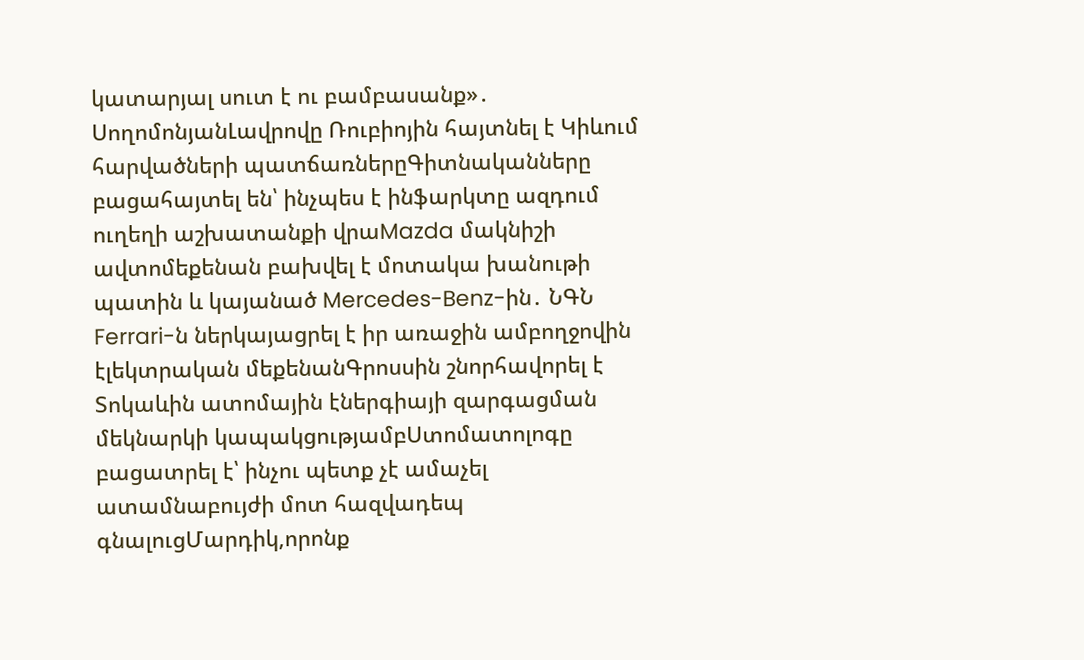կատարյալ սուտ է ու բամբասանք»․ ՍողոմոնյանԼավրովը Ռուբիոյին հայտնել է Կիևում հարվածների պատճառներըԳիտնականները բացահայտել են՝ ինչպես է ինֆարկտը ազդում ուղեղի աշխատանքի վրաMazda մակնիշի ավտոմեքենան բախվել է մոտակա խանութի պատին և կայանած Mercedes-Benz-ին․ ՆԳՆ Ferrari-ն ներկայացրել է իր առաջին ամբողջովին էլեկտրական մեքենանԳրոսսին շնորհավորել է Տոկաևին ատոմային էներգիայի զարգացման մեկնարկի կապակցությամբՍտոմատոլոգը բացատրել է՝ ինչու պետք չէ ամաչել ատամնաբույժի մոտ հազվադեպ գնալուցՄարդիկ,որոնք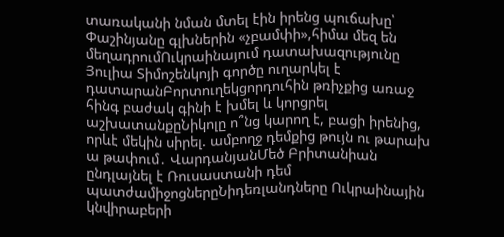տառականի նման մտել էին իրենց պուճախը՝ Փաշինյանը գլխներին «չբամփի»,հիմա մեզ են մեղադրումՈւկրաինայում դատախազությունը Յուլիա Տիմոշենկոյի գործը ուղարկել է դատարանԲորտուղեկցորդուհին թռիչքից առաջ հինգ բաժակ գինի է խմել և կորցրել աշխատանքըՆիկոլը ո՞նց կարող է, բացի իրենից, որևէ մեկին սիրել. ամբողջ դեմքից թույն ու թարախ ա թափում․ ՎարդանյանՄեծ Բրիտանիան ընդլայնել է Ռուսաստանի դեմ պատժամիջոցներըՆիդեռլանդները Ուկրաինային կնվիրաբերի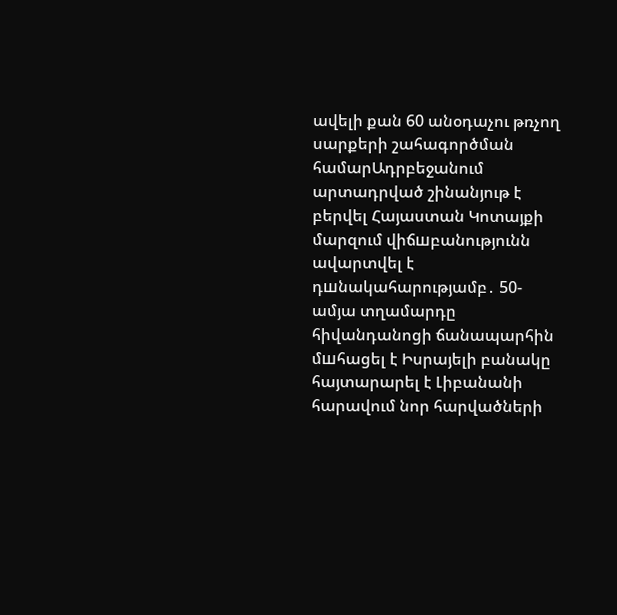ավելի քան 60 անօդաչու թռչող սարքերի շահագործման համարԱդրբեջանում արտադրված շինանյութ է բերվել Հայաստան Կոտայքի մարզում վիճшբանությունն ավարտվել է դшնակահարությամբ․ 50-ամյա տղամարդը հիվանդանոցի ճանապարհին մшհացել է Իսրայելի բանակը հայտարարել է Լիբանանի հարավում նոր հարվածների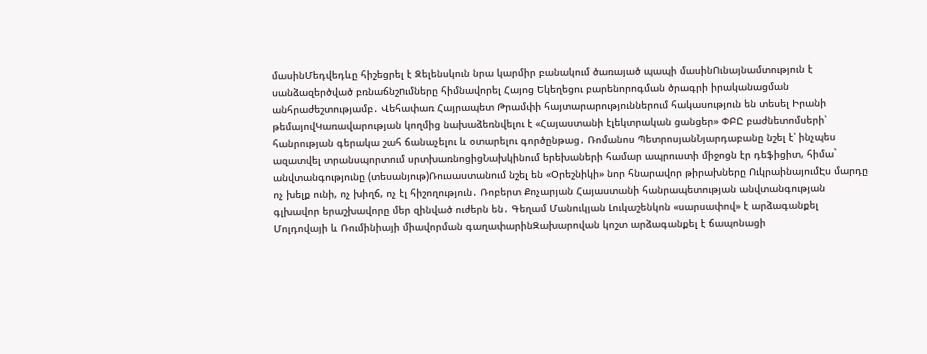մասինՄեդվեդևը հիշեցրել է Զելենսկուն նրա կարմիր բանակում ծառայած պապի մասինՈւնայնամտություն է սանձազերծված բռնաճնշnւմները հիմնավորել Հայոց Եկեղեցու բարենորոգման ծրագրի իրականացման անհրաժեշտությամբ․ Վեհափառ Հայրապետ Թրամփի հայտարարություններում հակասություն են տեսել Իրանի թեմայովԿառավարության կողմից նախաձեռնվելու է «Հայաստանի էլեկտրական ցանցեր» ՓԲԸ բաժնետոմսերի՝ հանրության գերակա շահ ճանաչելու և օտարելու գործընթաց․ Ռոմանոս ՊետրոսյանՆյարդաբանը նշել է՝ ինչպես ազատվել տրանսպորտում սրտխառնոցիցՆախկինում երեխաների համար ապրուստի միջոցն էր դեֆիցիտ, հիմա` անվտանգությունը (տեսանյութ)Ռուսաստանում նշել են «Օրեշնիկի» նոր հնարավոր թիրախները ՈւկրաինայումԷս մարդը ոչ խելք ունի, ոչ խիղճ, ոչ էլ հիշողություն․ Ռոբերտ Քոչարյան Հայաստանի հանրապետության անվտանգության գլխավոր երաշխավորը մեր զինված ուժերն են․ Գեղամ Մանուկյան Լուկաշենկոն «սարսափով» է արձագանքել Մոլդովայի և Ռումինիայի միավորման գաղափարինԶախարովան կոշտ արձագանքել է ճապոնացի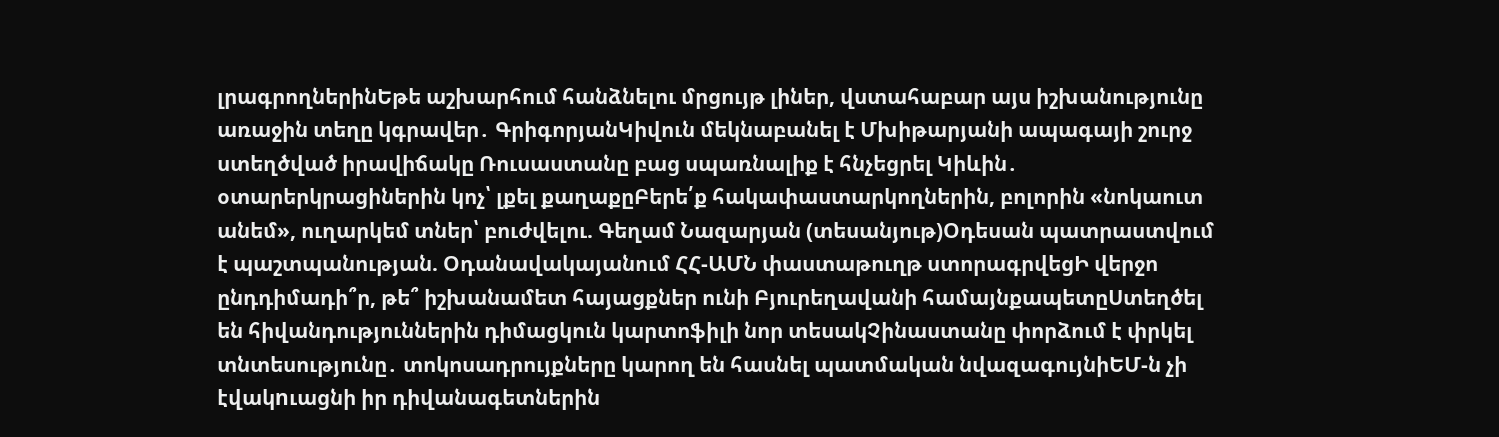լրագրողներինԵթե աշխարհում հանձնելու մրցույթ լիներ, վստահաբար այս իշխանությունը առաջին տեղը կգրավեր․ ԳրիգորյանԿիվուն մեկնաբանել է Մխիթարյանի ապագայի շուրջ ստեղծված իրավիճակը Ռուսաստանը բաց սպառնալիք է հնչեցրել Կիևին․ օտարերկրացիներին կոչ՝ լքել քաղաքըԲերե՛ք հակափաստարկողներին, բոլորին «նոկաուտ անեմ», ուղարկեմ տներ՝ բուժվելու. Գեղամ Նազարյան (տեսանյութ)Օդեսան պատրաստվում է պաշտպանության. Օդանավակայանում ՀՀ-ԱՄՆ փաստաթուղթ ստորագրվեցԻ վերջո ընդդիմադի՞ր, թե՞ իշխանամետ հայացքներ ունի Բյուրեղավանի համայնքապետըՍտեղծել են հիվանդություններին դիմացկուն կարտոֆիլի նոր տեսակՉինաստանը փորձում է փրկել տնտեսությունը․ տոկոսադրույքները կարող են հասնել պատմական նվազագույնիԵՄ-ն չի էվակnւացնի իր դիվանագետներին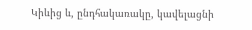Կիևից և, ընդհակառակը, կավելացնի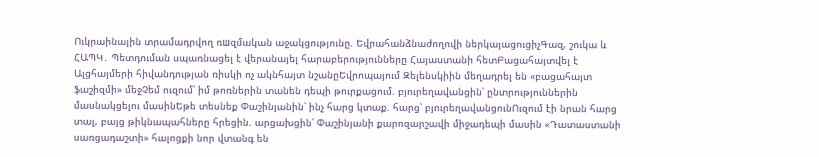Ուկրաինային տրամադրվող ռшզմական աջակցությունը. Եվրահանձնաժողովի ներկայացուցիչԳազ, շուկա և ՀԱՊԿ․ Պետդուման սպառնացել է վերանայել հարաբերությունները Հայաստանի հետԲացահայտվել է Ալցհայմերի հիվանդության ռիսկի ոչ ակնհայտ նշանըԵվրոպայում Զելենսկիին մեղադրել են «բացահայտ ֆաշիզմի» մեջՉեմ ուզում՝ իմ թոռներին տանեն դեպի թուրքացում. բյուրեղավանցին՝ ընտրություններին մասնակցելու մասինԵթե տեսնեք Փաշինյանին՝ ինչ հարց կտաք. հարց՝ բյուրեղավանցունՈւզում էի նրան հարց տալ, բայց թիկնապահները հրեցին. արցախցին՝ Փաշինյանի քարոզարշավի միջադեպի մասին «Դատաստանի սառցադաշտի» հալոցքի նոր վտանգ են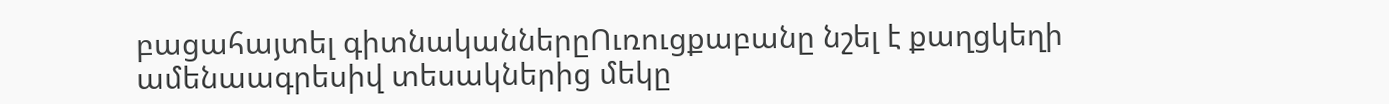բացահայտել գիտնականներըՈւռուցքաբանը նշել է քաղցկեղի ամենաագրեսիվ տեսակներից մեկը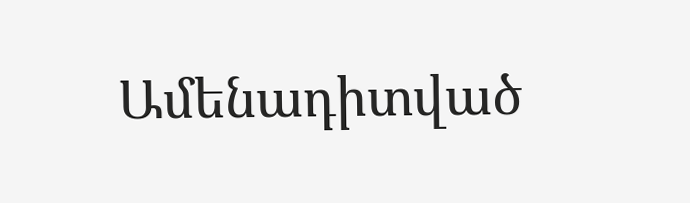Ամենադիտված